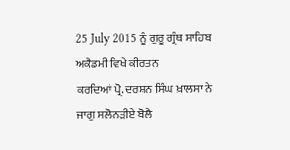25 July 2015 ਨੂੰ ਗੁਰੂ ਗ੍ਰੰਥ ਸਾਹਿਬ ਅਕੈਡਮੀ ਵਿਖੇ ਕੀਰਤਨ
ਕਰਦਿਆਂ ਪ੍ਰੋ. ਦਰਸ਼ਨ ਸਿੰਘ ਖ਼ਾਲਸਾ ਨੇ
ਜਾਗੁ ਸਲੋਨੜੀਏ ਬੋਲੈ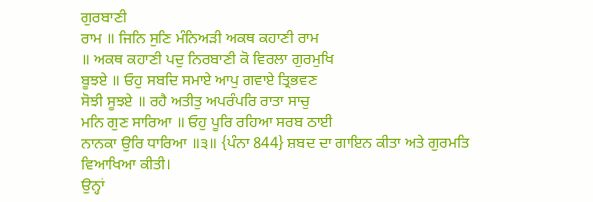ਗੁਰਬਾਣੀ
ਰਾਮ ॥ ਜਿਨਿ ਸੁਣਿ ਮੰਨਿਅੜੀ ਅਕਥ ਕਹਾਣੀ ਰਾਮ
॥ ਅਕਥ ਕਹਾਣੀ ਪਦੁ ਨਿਰਬਾਣੀ ਕੋ ਵਿਰਲਾ ਗੁਰਮੁਖਿ
ਬੂਝਏ ॥ ਓਹੁ ਸਬਦਿ ਸਮਾਏ ਆਪੁ ਗਵਾਏ ਤ੍ਰਿਭਵਣ
ਸੋਝੀ ਸੂਝਏ ॥ ਰਹੈ ਅਤੀਤੁ ਅਪਰੰਪਰਿ ਰਾਤਾ ਸਾਚੁ
ਮਨਿ ਗੁਣ ਸਾਰਿਆ ॥ ਓਹੁ ਪੂਰਿ ਰਹਿਆ ਸਰਬ ਠਾਈ
ਨਾਨਕਾ ਉਰਿ ਧਾਰਿਆ ॥੩॥ {ਪੰਨਾ 844} ਸ਼ਬਦ ਦਾ ਗਾਇਨ ਕੀਤਾ ਅਤੇ ਗੁਰਮਤਿ
ਵਿਆਖਿਆ ਕੀਤੀ।
ਉਨ੍ਹਾਂ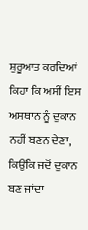ਸ਼ੁਰੂਆਤ ਕਰਦਿਆਂ ਕਿਹਾ ਕਿ ਅਸੀਂ ਇਸ ਅਸਥਾਨ ਨੂੰ ਦੁਕਾਨ
ਨਹੀਂ ਬਣਨ ਦੇਣਾ, ਕਿਉਂਕਿ ਜਦੋਂ ਦੁਕਾਨ ਬਣ ਜਾਂਦਾ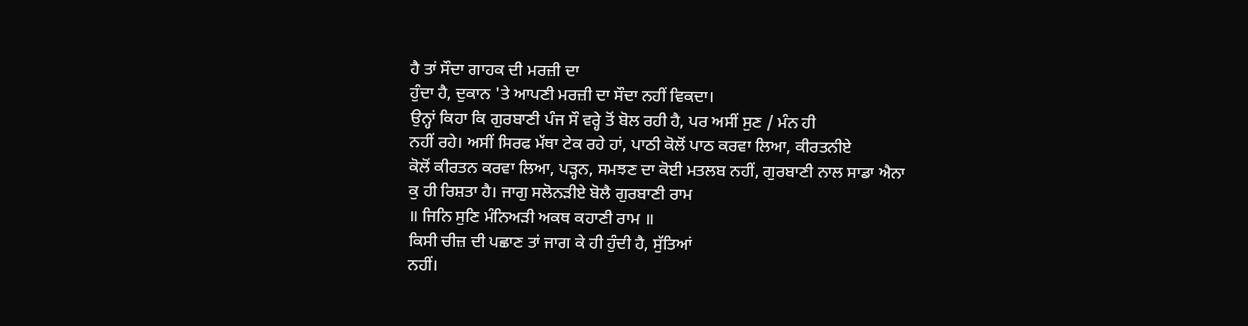ਹੈ ਤਾਂ ਸੌਦਾ ਗਾਹਕ ਦੀ ਮਰਜ਼ੀ ਦਾ
ਹੁੰਦਾ ਹੈ, ਦੁਕਾਨ 'ਤੇ ਆਪਣੀ ਮਰਜ਼ੀ ਦਾ ਸੌਦਾ ਨਹੀਂ ਵਿਕਦਾ।
ਉਨ੍ਹਾਂ ਕਿਹਾ ਕਿ ਗੁਰਬਾਣੀ ਪੰਜ ਸੌ ਵਰ੍ਹੇ ਤੋਂ ਬੋਲ ਰਹੀ ਹੈ, ਪਰ ਅਸੀਂ ਸੁਣ / ਮੰਨ ਹੀ
ਨਹੀਂ ਰਹੇ। ਅਸੀਂ ਸਿਰਫ ਮੱਥਾ ਟੇਕ ਰਹੇ ਹਾਂ, ਪਾਠੀ ਕੋਲੋਂ ਪਾਠ ਕਰਵਾ ਲਿਆ, ਕੀਰਤਨੀਏ
ਕੋਲੋਂ ਕੀਰਤਨ ਕਰਵਾ ਲਿਆ, ਪੜ੍ਹਨ, ਸਮਝਣ ਦਾ ਕੋਈ ਮਤਲਬ ਨਹੀਂ, ਗੁਰਬਾਣੀ ਨਾਲ ਸਾਡਾ ਐਨਾ
ਕੁ ਹੀ ਰਿਸ਼ਤਾ ਹੈ। ਜਾਗੁ ਸਲੋਨੜੀਏ ਬੋਲੈ ਗੁਰਬਾਣੀ ਰਾਮ
॥ ਜਿਨਿ ਸੁਣਿ ਮੰਨਿਅੜੀ ਅਕਥ ਕਹਾਣੀ ਰਾਮ ॥
ਕਿਸੀ ਚੀਜ਼ ਦੀ ਪਛਾਣ ਤਾਂ ਜਾਗ ਕੇ ਹੀ ਹੁੰਦੀ ਹੈ, ਸੁੱਤਿਆਂ
ਨਹੀਂ।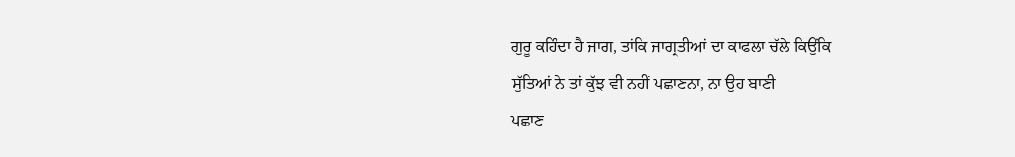ਗੁਰੂ ਕਹਿੰਦਾ ਹੈ ਜਾਗ, ਤਾਂਕਿ ਜਾਗ੍ਰਤੀਆਂ ਦਾ ਕਾਫਲਾ ਚੱਲੇ ਕਿਉਂਕਿ
ਸੁੱਤਿਆਂ ਨੇ ਤਾਂ ਕੁੱਝ ਵੀ ਨਹੀਂ ਪਛਾਣਨਾ, ਨਾ ਉਹ ਬਾਣੀ
ਪਛਾਣ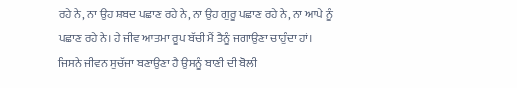ਰਹੇ ਨੇ, ਨਾ ਉਹ ਸ਼ਬਦ ਪਛਾਣ ਰਹੇ ਨੇ, ਨਾ ਉਹ ਗੁਰੂ ਪਛਾਣ ਰਹੇ ਨੇ, ਨਾ ਆਪੇ ਨੂੰ
ਪਛਾਣ ਰਹੇ ਨੇ। ਹੇ ਜੀਵ ਆਤਮਾ ਰੂਪ ਬੱਚੀ ਮੈਂ ਤੈਨੂੰ ਜਗਾਉਣਾ ਚਾਹੁੰਦਾ ਹਾਂ।
ਜਿਸਨੇ ਜੀਵਨ ਸੁਚੱਜਾ ਬਣਾਉਣਾ ਹੈ ਉਸਨੂੰ ਬਾਣੀ ਦੀ ਬੋਲੀ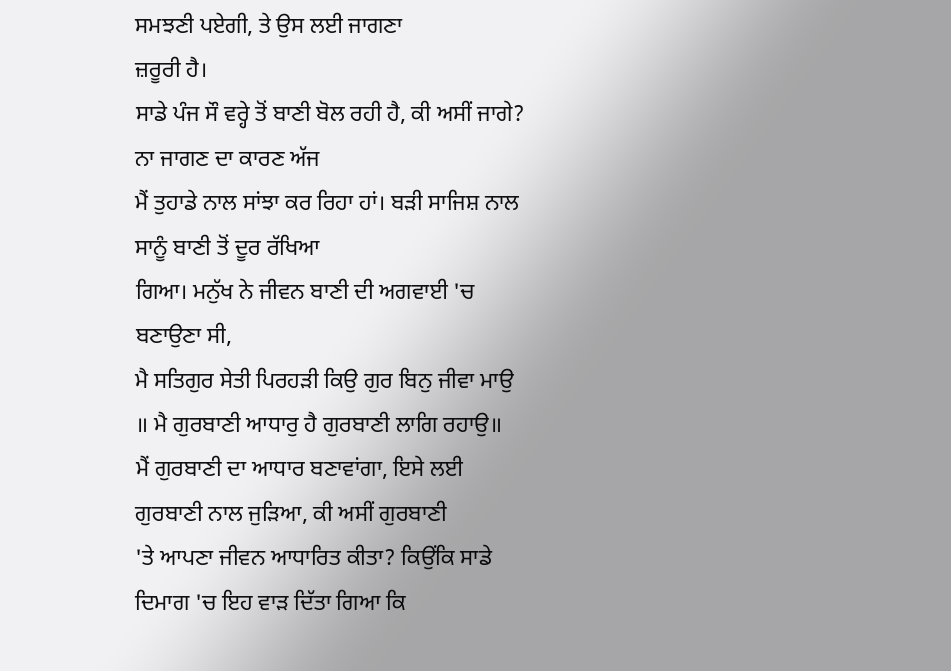ਸਮਝਣੀ ਪਏਗੀ, ਤੇ ਉਸ ਲਈ ਜਾਗਣਾ
ਜ਼ਰੂਰੀ ਹੈ।
ਸਾਡੇ ਪੰਜ ਸੌ ਵਰ੍ਹੇ ਤੋਂ ਬਾਣੀ ਬੋਲ ਰਹੀ ਹੈ, ਕੀ ਅਸੀਂ ਜਾਗੇ? ਨਾ ਜਾਗਣ ਦਾ ਕਾਰਣ ਅੱਜ
ਮੈਂ ਤੁਹਾਡੇ ਨਾਲ ਸਾਂਝਾ ਕਰ ਰਿਹਾ ਹਾਂ। ਬੜੀ ਸਾਜਿਸ਼ ਨਾਲ ਸਾਨੂੰ ਬਾਣੀ ਤੋਂ ਦੂਰ ਰੱਖਿਆ
ਗਿਆ। ਮਨੁੱਖ ਨੇ ਜੀਵਨ ਬਾਣੀ ਦੀ ਅਗਵਾਈ 'ਚ ਬਣਾਉਣਾ ਸੀ,
ਮੈ ਸਤਿਗੁਰ ਸੇਤੀ ਪਿਰਹੜੀ ਕਿਉ ਗੁਰ ਬਿਨੁ ਜੀਵਾ ਮਾਉ
॥ ਮੈ ਗੁਰਬਾਣੀ ਆਧਾਰੁ ਹੈ ਗੁਰਬਾਣੀ ਲਾਗਿ ਰਹਾਉ॥
ਮੈਂ ਗੁਰਬਾਣੀ ਦਾ ਆਧਾਰ ਬਣਾਵਾਂਗਾ, ਇਸੇ ਲਈ ਗੁਰਬਾਣੀ ਨਾਲ ਜੁੜਿਆ, ਕੀ ਅਸੀਂ ਗੁਰਬਾਣੀ
'ਤੇ ਆਪਣਾ ਜੀਵਨ ਆਧਾਰਿਤ ਕੀਤਾ? ਕਿਉਂਕਿ ਸਾਡੇ ਦਿਮਾਗ 'ਚ ਇਹ ਵਾੜ ਦਿੱਤਾ ਗਿਆ ਕਿ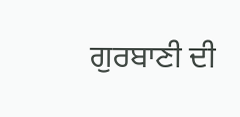ਗੁਰਬਾਣੀ ਦੀ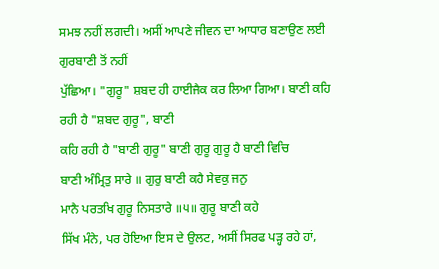ਸਮਝ ਨਹੀਂ ਲਗਦੀ। ਅਸੀਂ ਆਪਣੇ ਜੀਵਨ ਦਾ ਆਧਾਰ ਬਣਾਉਣ ਲਈ ਗੁਰਬਾਣੀ ਤੋਂ ਨਹੀਂ
ਪੁੱਛਿਆ। "ਗੁਰੂ" ਸ਼ਬਦ ਹੀ ਹਾਈਜੈਕ ਕਰ ਲਿਆ ਗਿਆ। ਬਾਣੀ ਕਹਿ ਰਹੀ ਹੈ "ਸ਼ਬਦ ਗੁਰੂ", ਬਾਣੀ
ਕਹਿ ਰਹੀ ਹੈ "ਬਾਣੀ ਗੁਰੂ" ਬਾਣੀ ਗੁਰੂ ਗੁਰੂ ਹੈ ਬਾਣੀ ਵਿਚਿ
ਬਾਣੀ ਅੰਮ੍ਰਿਤੁ ਸਾਰੇ ॥ ਗੁਰੁ ਬਾਣੀ ਕਹੈ ਸੇਵਕੁ ਜਨੁ
ਮਾਨੈ ਪਰਤਖਿ ਗੁਰੂ ਨਿਸਤਾਰੇ ॥੫॥ ਗੁਰੂ ਬਾਣੀ ਕਹੇ
ਸਿੱਖ ਮੰਨੇ, ਪਰ ਹੋਇਆ ਇਸ ਦੇ ਉਲਟ, ਅਸੀਂ ਸਿਰਫ ਪੜ੍ਹ ਰਹੇ ਹਾਂ,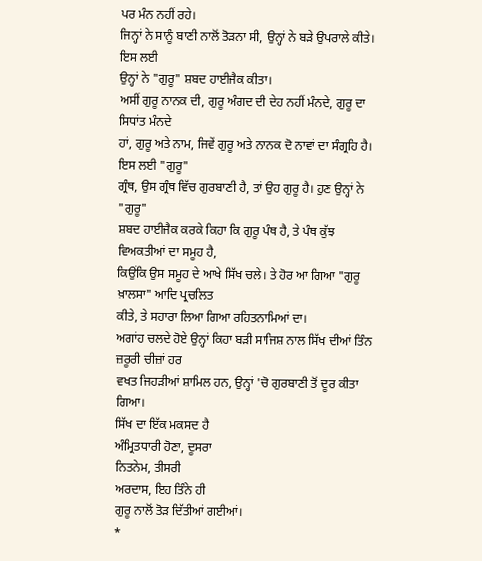ਪਰ ਮੰਨ ਨਹੀਂ ਰਹੇ।
ਜਿਨ੍ਹਾਂ ਨੇ ਸਾਨੂੰ ਬਾਣੀ ਨਾਲੋਂ ਤੋੜਨਾ ਸੀ, ਉਨ੍ਹਾਂ ਨੇ ਬੜੇ ਉਪਰਾਲੇ ਕੀਤੇ। ਇਸ ਲਈ
ਉਨ੍ਹਾਂ ਨੇ "ਗੁਰੂ" ਸ਼ਬਦ ਹਾਈਜੈਕ ਕੀਤਾ।
ਅਸੀਂ ਗੁਰੂ ਨਾਨਕ ਦੀ, ਗੁਰੂ ਅੰਗਦ ਦੀ ਦੇਹ ਨਹੀਂ ਮੰਨਦੇ, ਗੁਰੂ ਦਾ ਸਿਧਾਂਤ ਮੰਨਦੇ
ਹਾਂ, ਗੁਰੂ ਅਤੇ ਨਾਮ, ਜਿਵੇਂ ਗੁਰੂ ਅਤੇ ਨਾਨਕ ਦੋ ਨਾਵਾਂ ਦਾ ਸੰਗ੍ਰਹਿ ਹੈ। ਇਸ ਲਈ "ਗੁਰੂ"
ਗ੍ਰੰਥ, ਉਸ ਗ੍ਰੰਥ ਵਿੱਚ ਗੁਰਬਾਣੀ ਹੈ, ਤਾਂ ਉਹ ਗੁਰੂ ਹੈ। ਹੁਣ ਉਨ੍ਹਾਂ ਨੇ "ਗੁਰੂ"
ਸ਼ਬਦ ਹਾਈਜੈਕ ਕਰਕੇ ਕਿਹਾ ਕਿ ਗੁਰੂ ਪੰਥ ਹੈ, ਤੇ ਪੰਥ ਕੁੱਝ ਵਿਅਕਤੀਆਂ ਦਾ ਸਮੂਹ ਹੈ,
ਕਿਉਂਕਿ ਉਸ ਸਮੂਹ ਦੇ ਆਖੇ ਸਿੱਖ ਚਲੇ। ਤੇ ਹੋਰ ਆ ਗਿਆ "ਗੁਰੂ ਖ਼ਾਲਸਾ" ਆਦਿ ਪ੍ਰਚਲਿਤ
ਕੀਤੇ, ਤੇ ਸਹਾਰਾ ਲਿਆ ਗਿਆ ਰਹਿਤਨਾਮਿਆਂ ਦਾ।
ਅਗਾਂਹ ਚਲਦੇ ਹੋਏ ਉਨ੍ਹਾਂ ਕਿਹਾ ਬੜੀ ਸਾਜਿਸ਼ ਨਾਲ ਸਿੱਖ ਦੀਆਂ ਤਿੰਨ ਜ਼ਰੂਰੀ ਚੀਜ਼ਾਂ ਹਰ
ਵਖਤ ਜਿਹੜੀਆਂ ਸ਼ਾਮਿਲ ਹਨ, ਉਨ੍ਹਾਂ 'ਚੋ ਗੁਰਬਾਣੀ ਤੋਂ ਦੂਰ ਕੀਤਾ ਗਿਆ।
ਸਿੱਖ ਦਾ ਇੱਕ ਮਕਸਦ ਹੈ
ਅੰਮ੍ਰਿਤਧਾਰੀ ਹੋਣਾ, ਦੂਸਰਾ
ਨਿਤਨੇਮ, ਤੀਸਰੀ
ਅਰਦਾਸ, ਇਹ ਤਿੰਨੇ ਹੀ
ਗੁਰੂ ਨਾਲੋਂ ਤੋੜ ਦਿੱਤੀਆਂ ਗਈਆਂ।
*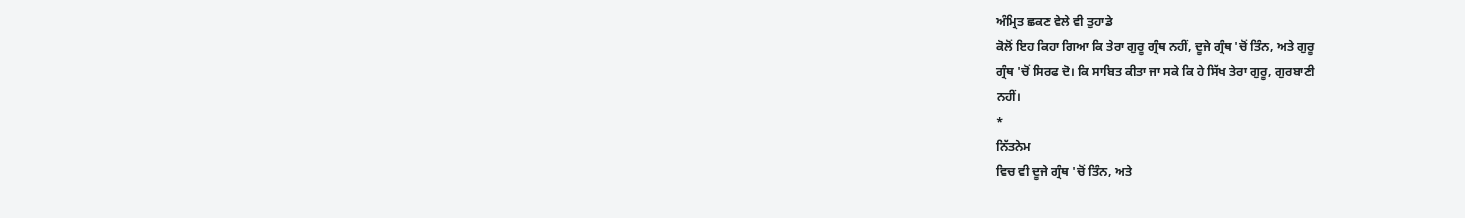ਅੰਮ੍ਰਿਤ ਛਕਣ ਵੇਲੇ ਵੀ ਤੁਹਾਡੇ
ਕੋਲੋਂ ਇਹ ਕਿਹਾ ਗਿਆ ਕਿ ਤੇਰਾ ਗੁਰੂ ਗ੍ਰੰਥ ਨਹੀਂ, ਦੂਜੇ ਗ੍ਰੰਥ 'ਚੋਂ ਤਿੰਨ, ਅਤੇ ਗੁਰੂ
ਗ੍ਰੰਥ 'ਚੋਂ ਸਿਰਫ ਦੋ। ਕਿ ਸਾਬਿਤ ਕੀਤਾ ਜਾ ਸਕੇ ਕਿ ਹੇ ਸਿੱਖ ਤੇਰਾ ਗੁਰੂ, ਗੁਰਬਾਣੀ
ਨਹੀਂ।
*
ਨਿੱਤਨੇਮ
ਵਿਚ ਵੀ ਦੂਜੇ ਗ੍ਰੰਥ 'ਚੋਂ ਤਿੰਨ, ਅਤੇ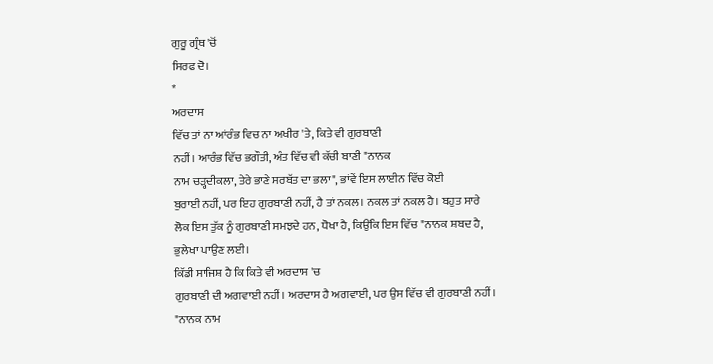ਗੁਰੂ ਗ੍ਰੰਥ 'ਚੋਂ
ਸਿਰਫ ਦੋ।
*
ਅਰਦਾਸ
ਵਿੱਚ ਤਾਂ ਨਾ ਆਂਰੰਭ ਵਿਚ ਨਾ ਅਖੀਰ 'ਤੇ, ਕਿਤੇ ਵੀ ਗੁਰਬਾਣੀ
ਨਹੀਂ। ਆਰੰਭ ਵਿੱਚ ਭਗੌਤੀ, ਅੰਤ ਵਿੱਚ ਵੀ ਕੱਚੀ ਬਾਣੀ "ਨਾਨਕ
ਨਾਮ ਚੜ੍ਹਦੀਕਲਾ, ਤੇਰੇ ਭਾਣੇ ਸਰਬੱਤ ਦਾ ਭਲਾ", ਭਾਂਵੇਂ ਇਸ ਲਾਈਨ ਵਿੱਚ ਕੋਈ
ਬੁਰਾਈ ਨਹੀਂ, ਪਰ ਇਹ ਗੁਰਬਾਣੀ ਨਹੀਂ, ਹੈ ਤਾਂ ਨਕਲ। ਨਕਲ ਤਾਂ ਨਕਲ ਹੈ। ਬਹੁਤ ਸਾਰੇ
ਲੋਕ ਇਸ ਤੁੱਕ ਨੂੰ ਗੁਰਬਾਣੀ ਸਮਝਦੇ ਹਨ, ਧੋਖਾ ਹੈ, ਕਿਉਂਕਿ ਇਸ ਵਿੱਚ "ਨਾਨਕ ਸ਼ਬਦ ਹੈ,
ਭੁਲੇਖਾ ਪਾਉਣ ਲਈ।
ਕਿੱਡੀ ਸਾਜਿਸ਼ ਹੈ ਕਿ ਕਿਤੇ ਵੀ ਅਰਦਾਸ 'ਚ
ਗੁਰਬਾਣੀ ਦੀ ਅਗਵਾਈ ਨਹੀਂ। ਅਰਦਾਸ ਹੈ ਅਗਵਾਈ, ਪਰ ਉਸ ਵਿੱਚ ਵੀ ਗੁਰਬਾਣੀ ਨਹੀਂ।
"ਨਾਨਕ ਨਾਮ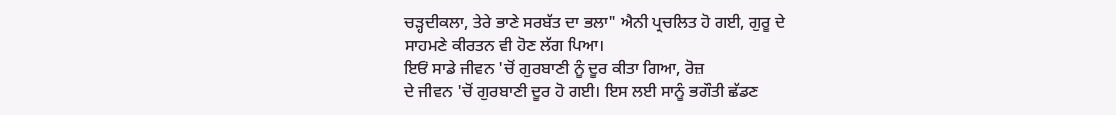ਚੜ੍ਹਦੀਕਲਾ, ਤੇਰੇ ਭਾਣੇ ਸਰਬੱਤ ਦਾ ਭਲਾ" ਐਨੀ ਪ੍ਰਚਲਿਤ ਹੋ ਗਈ, ਗੁਰੂ ਦੇ
ਸਾਹਮਣੇ ਕੀਰਤਨ ਵੀ ਹੋਣ ਲੱਗ ਪਿਆ।
ਇਓਂ ਸਾਡੇ ਜੀਵਨ 'ਚੋਂ ਗੁਰਬਾਣੀ ਨੂੰ ਦੂਰ ਕੀਤਾ ਗਿਆ, ਰੋਜ਼
ਦੇ ਜੀਵਨ 'ਚੋਂ ਗੁਰਬਾਣੀ ਦੂਰ ਹੋ ਗਈ। ਇਸ ਲਈ ਸਾਨੂੰ ਭਗੌਤੀ ਛੱਡਣ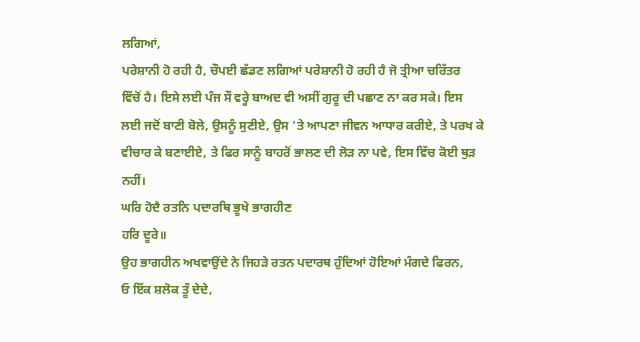ਲਗਿਆਂ,
ਪਰੇਸ਼ਾਨੀ ਹੋ ਰਹੀ ਹੈ, ਚੌਪਈ ਛੱਡਣ ਲਗਿਆਂ ਪਰੇਸ਼ਾਨੀ ਹੋ ਰਹੀ ਹੈ ਜੋ ਤ੍ਰੀਆ ਚਰਿੱਤਰ
ਵਿੱਚੋਂ ਹੈ। ਇਸੇ ਲਈ ਪੰਜ ਸੌ ਵਰ੍ਹੇ ਬਾਅਦ ਵੀ ਅਸੀਂ ਗੁਰੂ ਦੀ ਪਛਾਣ ਨਾ ਕਰ ਸਕੇ। ਇਸ
ਲਈ ਜਦੋਂ ਬਾਣੀ ਬੋਲੇ, ਉਸਨੂੰ ਸੁਣੀਏ, ਉਸ 'ਤੇ ਆਪਣਾ ਜੀਵਨ ਆਧਾਰ ਕਰੀਏ, ਤੇ ਪਰਖ ਕੇ
ਵੀਚਾਰ ਕੇ ਬਣਾਈਏ, ਤੇ ਫਿਰ ਸਾਨੂੰ ਬਾਹਰੋਂ ਭਾਲਣ ਦੀ ਲੋੜ ਨਾ ਪਵੇ, ਇਸ ਵਿੱਚ ਕੋਈ ਥੁੜ
ਨਹੀਂ।
ਘਰਿ ਹੋਦੈ ਰਤਨਿ ਪਦਾਰਥਿ ਭੂਖੇ ਭਾਗਹੀਣ
ਹਰਿ ਦੂਰੇ॥
ਉਹ ਭਾਗਹੀਨ ਅਖਵਾਉਂਦੇ ਨੇ ਜਿਹੜੇ ਰਤਨ ਪਦਾਰਥ ਹੁੰਦਿਆਂ ਹੋਇਆਂ ਮੰਗਦੇ ਫਿਰਨ,
ਓ ਇੱਕ ਸ਼ਲੋਕ ਤੂੰ ਦੇਦੇ,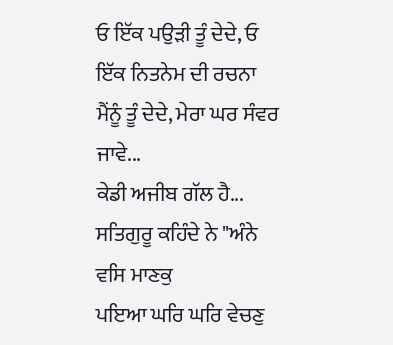ਓ ਇੱਕ ਪਉੜੀ ਤੂੰ ਦੇਦੇ, ਓ ਇੱਕ ਨਿਤਨੇਮ ਦੀ ਰਚਨਾ
ਮੈਂਨੂੰ ਤੂੰ ਦੇਦੇ, ਮੇਰਾ ਘਰ ਸੰਵਰ ਜਾਵੇ...
ਕੇਡੀ ਅਜੀਬ ਗੱਲ ਹੈ...
ਸਤਿਗੁਰੂ ਕਹਿੰਦੇ ਨੇ "ਅੰਨੇ ਵਸਿ ਮਾਣਕੁ
ਪਇਆ ਘਰਿ ਘਰਿ ਵੇਚਣੁ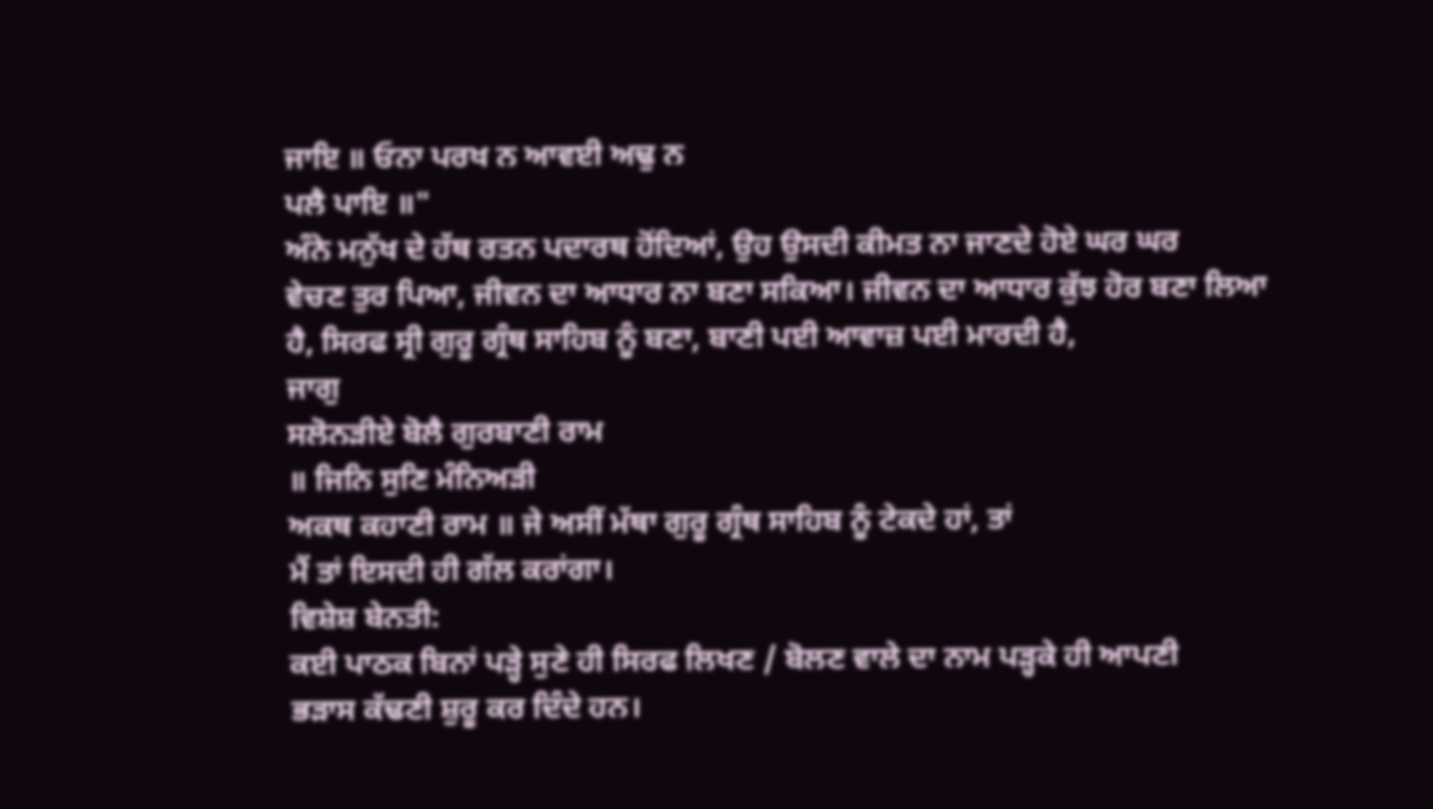ਜਾਇ ॥ ਓਨਾ ਪਰਖ ਨ ਆਵਈ ਅਢੁ ਨ
ਪਲੈ ਪਾਇ ॥"
ਅੰਨੇ ਮਨੁੱਖ ਦੇ ਹੱਥ ਰਤਨ ਪਦਾਰਥ ਹੋਂਦਿਆਂ, ਉਹ ਉਸਦੀ ਕੀਮਤ ਨਾ ਜਾਣਦੇ ਹੋਏ ਘਰ ਘਰ
ਵੇਚਣ ਤੁਰ ਪਿਆ, ਜੀਵਨ ਦਾ ਆਧਾਰ ਨਾ ਬਣਾ ਸਕਿਆ। ਜੀਵਨ ਦਾ ਆਧਾਰ ਕੁੱਝ ਹੋਰ ਬਣਾ ਲਿਆ
ਹੈ, ਸਿਰਫ ਸ੍ਰੀ ਗੁਰੂ ਗ੍ਰੰਥ ਸਾਹਿਬ ਨੂੰ ਬਣਾ, ਬਾਣੀ ਪਈ ਆਵਾਜ਼ ਪਈ ਮਾਰਦੀ ਹੈ,
ਜਾਗੁ
ਸਲੋਨੜੀਏ ਬੋਲੈ ਗੁਰਬਾਣੀ ਰਾਮ
॥ ਜਿਨਿ ਸੁਣਿ ਮੰਨਿਅੜੀ
ਅਕਥ ਕਹਾਣੀ ਰਾਮ ॥ ਜੇ ਅਸੀਂ ਮੱਥਾ ਗੁਰੂ ਗ੍ਰੰਥ ਸਾਹਿਬ ਨੂੰ ਟੇਕਦੇ ਹਾਂ, ਤਾਂ
ਮੈਂ ਤਾਂ ਇਸਦੀ ਹੀ ਗੱਲ ਕਰਾਂਗਾ।
ਵਿਸ਼ੇਸ਼ ਬੇਨਤੀ:
ਕਈ ਪਾਠਕ ਬਿਨਾਂ ਪੜ੍ਹੇ ਸੁਣੇ ਹੀ ਸਿਰਫ ਲਿਖਣ / ਬੋਲਣ ਵਾਲੇ ਦਾ ਨਾਮ ਪੜ੍ਹਕੇ ਹੀ ਆਪਣੀ
ਭੜਾਸ ਕੱਢਣੀ ਸ਼ੁਰੂ ਕਰ ਦਿੰਦੇ ਹਨ।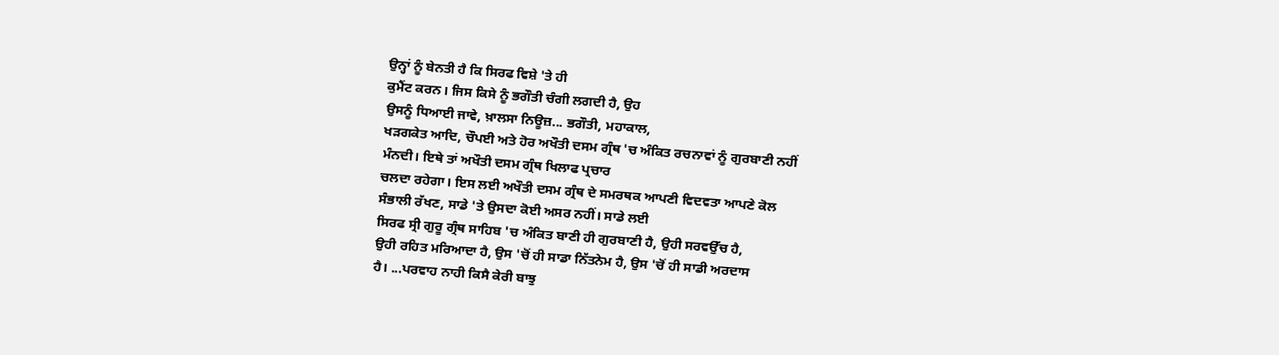ਉਨ੍ਹਾਂ ਨੂੰ ਬੇਨਤੀ ਹੈ ਕਿ ਸਿਰਫ ਵਿਸ਼ੇ 'ਤੇ ਹੀ
ਕੁਮੈਂਟ ਕਰਨ। ਜਿਸ ਕਿਸੇ ਨੂੰ ਭਗੌਤੀ ਚੰਗੀ ਲਗਦੀ ਹੈ, ਉਹ
ਉਸਨੂੰ ਧਿਆਈ ਜਾਵੇ, ਖ਼ਾਲਸਾ ਨਿਊਜ਼... ਭਗੌਤੀ, ਮਹਾਕਾਲ,
ਖੜਗਕੇਤ ਆਦਿ, ਚੌਪਈ ਅਤੇ ਹੋਰ ਅਖੌਤੀ ਦਸਮ ਗ੍ਰੰਥ 'ਚ ਅੰਕਿਤ ਰਚਨਾਵਾਂ ਨੂੰ ਗੁਰਬਾਣੀ ਨਹੀਂ
ਮੰਨਦੀ। ਇਥੇ ਤਾਂ ਅਖੌਤੀ ਦਸਮ ਗ੍ਰੰਥ ਖਿਲਾਫ ਪ੍ਰਚਾਰ
ਚਲਦਾ ਰਹੇਗਾ। ਇਸ ਲਈ ਅਖੌਤੀ ਦਸਮ ਗ੍ਰੰਥ ਦੇ ਸਮਰਥਕ ਆਪਣੀ ਵਿਦਵਤਾ ਆਪਣੇ ਕੋਲ
ਸੰਭਾਲੀ ਰੱਖਣ, ਸਾਡੇ 'ਤੇ ਉਸਦਾ ਕੋਈ ਅਸਰ ਨਹੀਂ। ਸਾਡੇ ਲਈ
ਸਿਰਫ ਸ੍ਰੀ ਗੁਰੂ ਗ੍ਰੰਥ ਸਾਹਿਬ 'ਚ ਅੰਕਿਤ ਬਾਣੀ ਹੀ ਗੁਰਬਾਣੀ ਹੈ, ਉਹੀ ਸਰਵਉੱਚ ਹੈ,
ਉਹੀ ਰਹਿਤ ਮਰਿਆਦਾ ਹੈ, ਉਸ 'ਚੋਂ ਹੀ ਸਾਡਾ ਨਿੱਤਨੇਮ ਹੈ, ਉਸ 'ਚੋਂ ਹੀ ਸਾਡੀ ਅਰਦਾਸ
ਹੈ। ...ਪਰਵਾਹ ਨਾਹੀ ਕਿਸੈ ਕੇਰੀ ਬਾਝੁ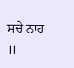ਸਚੇ ਨਾਹ
॥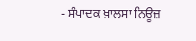- ਸੰਪਾਦਕ ਖ਼ਾਲਸਾ ਨਿਊਜ਼